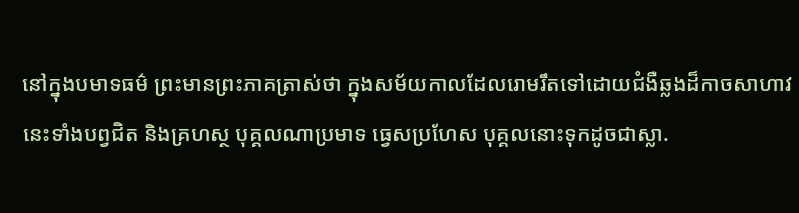នៅក្នុងបមាទធម៌ ព្រះមានព្រះភាគត្រាស់ថា ក្នុងសម័យកាលដែលរោមរឹតទៅដោយជំងឺឆ្លងដ៏កាចសាហាវនេះទាំងបព្វជិត និងគ្រហស្ថ បុគ្គលណាប្រមាទ ធ្វេសប្រហែស បុគ្គលនោះទុកដូចជាស្លា.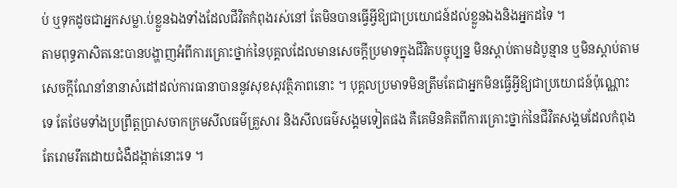ប់ ឬទុកដូចជាអ្នកសម្លា.ប់ខ្លួនឯងទាំងដែលជីវិតកំពុងរស់នៅ តែមិនបានធ្វើអ្វីឱ្យជាប្រយោជន៍ដល់ខ្លួនឯងនិងអ្នកដទៃ ។
តាមពុទ្ធភាសិតនេះបានបង្ហាញអំពីការគ្រោះថ្នាក់នៃបុគ្គលដែលមានសេចក្តីប្រមាទក្នុងជីវិតបច្ចុប្បន្ន មិនស្តាប់តាមដំបូន្មាន ឬមិនស្តាប់តាមសេចក្តីណែនាំនានាសំដៅដល់ការធានាបាននូវសុខសុវត្ថិភាពនោះ ។ បុគ្គលប្រមាទមិនត្រឹមតែជាអ្នកមិនធ្វើអ្វីឱ្យជាប្រយោជន៍ប៉ុណ្ណោះទេ តែថែមទាំងប្រព្រឹត្តប្រាសចាកក្រមសីលធម៌គ្រួសារ និងសីលធម៌សង្គមទៀតផង គឺគេមិនគិតពីការគ្រោះថ្នាក់នៃជីវិតសង្គមដែលកំពុងតែរោមរឹតដោយជំងឺដង្កាត់នោះទេ ។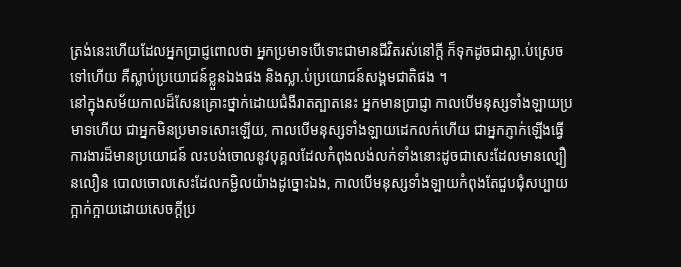ត្រង់នេះហើយដែលអ្នកប្រាជ្ញពោលថា អ្នកប្រមាទបើទោះជាមានជីវិតរស់នៅក្តី ក៏ទុកដូចជាស្លា.ប់ស្រេចទៅហើយ គឺស្លាប់ប្រយោជន៍ខ្លួនឯងផង និងស្លា.ប់ប្រយោជន៍សង្គមជាតិផង ។
នៅក្នុងសម័យកាលដ៏សែនគ្រោះថ្នាក់ដោយជំងឺរាតត្បាតនេះ អ្នកមានប្រាជ្ញា កាលបើមនុស្សទាំងឡាយប្រមាទហើយ ជាអ្នកមិនប្រមាទសោះឡើយ, កាលបើមនុស្សទាំងឡាយដេកលក់ហើយ ជាអ្នកភ្ញាក់ឡើងធ្វើការងារដ៏មានប្រយោជន៍ លះបង់ចោលនូវបុគ្គលដែលកំពុងលង់លក់ទាំងនោះដូចជាសេះដែលមានល្បឿនលឿន បោលចោលសេះដែលកម្ជិលយ៉ាងដូច្នោះឯង, កាលបើមនុស្សទាំងឡាយកំពុងតែជួបជុំសប្បាយក្អាក់ក្អាយដោយសេចក្តីប្រ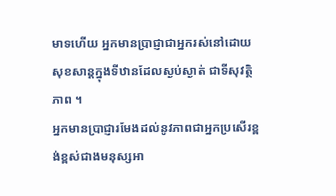មាទហើយ អ្នកមានប្រាជ្ញាជាអ្នករស់នៅដោយសុខសាន្តក្នុងទីឋានដែលស្ងប់ស្ងាត់ ជាទីសុវត្ថិភាព ។
អ្នកមានប្រាជ្ញារមែងដល់នូវភាពជាអ្នកប្រសើរខ្ពង់ខ្ពស់ជាងមនុស្សអា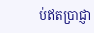ប់ឥតប្រាជ្ញា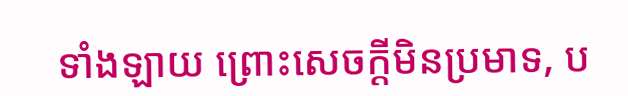ទាំងឡាយ ព្រោះសេចក្ដីមិនប្រមាទ, ប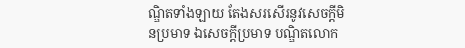ណ្ឌិតទាំងឡាយ តែងសរសើរនូវសេចក្ដីមិនប្រមាទ ឯសេចក្ដីប្រមាទ បណ្ឌិតលោក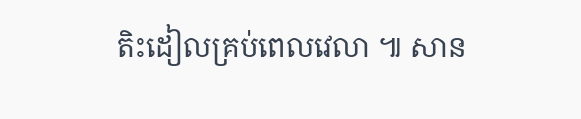តិះដៀលគ្រប់ពេលវេលា ៕ សាន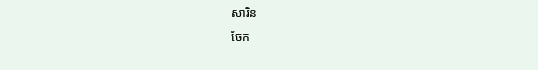សារិន
ចែក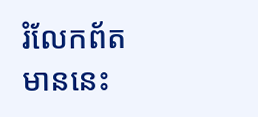រំលែកព័តមាននេះ